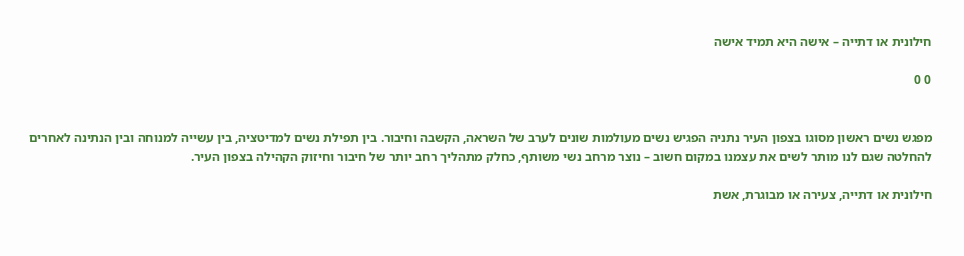חילונית או דתייה – אישה היא תמיד אישה

0 0


מפגש נשים ראשון מסוגו בצפון העיר נתניה הפגיש נשים מעולמות שונים לערב של השראה, הקשבה וחיבור. בין תפילת נשים למדיטציה, בין עשייה למנוחה ובין הנתינה לאחרים להחלטה שגם לנו מותר לשים את עצמנו במקום חשוב – נוצר מרחב נשי משותף, כחלק מתהליך רחב יותר של חיבור וחיזוק הקהילה בצפון העיר.

חילונית או דתייה, צעירה או מבוגרת, אשת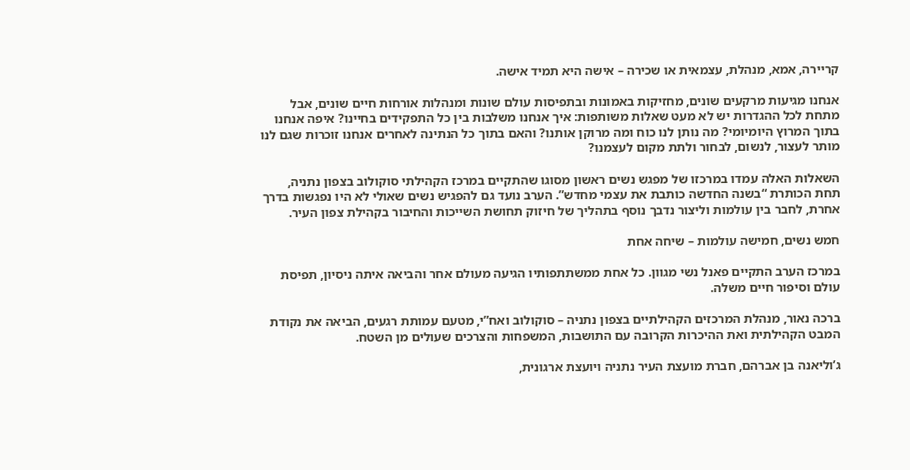קריירה, אמא, מנהלת, עצמאית או שכירה – אישה היא תמיד אישה.

אנחנו מגיעות מרקעים שונים, מחזיקות באמונות ובתפיסות עולם שונות ומנהלות אורחות חיים שונים, אבל מתחת לכל ההגדרות יש לא מעט שאלות משותפות: איך אנחנו משלבות בין כל התפקידים בחיינו? איפה אנחנו בתוך המרוץ היומיומי? מה נותן לנו כוח ומה מרוקן אותנו? והאם בתוך כל הנתינה לאחרים אנחנו זוכרות שגם לנו מותר לעצור, לנשום, לבחור ולתת מקום לעצמנו?

השאלות האלה עמדו במרכזו של מפגש נשים ראשון מסוגו שהתקיים במרכז הקהילתי סוקולוב בצפון נתניה, תחת הכותרת “בשנה החדשה כותבת את עצמי מחדש”. הערב נועד גם להפגיש נשים שאולי לא היו נפגשות בדרך אחרת, לחבר בין עולמות וליצור נדבך נוסף בתהליך של חיזוק תחושת השייכות והחיבור בקהילת צפון העיר.

חמש נשים, חמישה עולמות – שיחה אחת

במרכז הערב התקיים פאנל נשי מגוון. כל אחת ממשתתפותיו הגיעה מעולם אחר והביאה איתה ניסיון, תפיסת עולם וסיפור חיים משלה.

ברכה נאור, מנהלת המרכזים הקהילתיים בצפון נתניה – סוקולוב ואח”י, מטעם עמותת רגעים, הביאה את נקודת המבט הקהילתית ואת ההיכרות הקרובה עם התושבות, המשפחות והצרכים שעולים מן השטח.

ג’וליאנה בן אברהם, חברת מועצת העיר נתניה ויועצת ארגונית,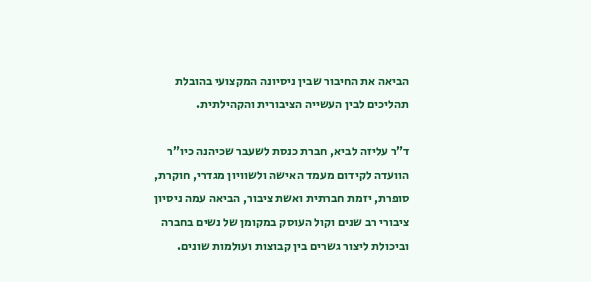הביאה את החיבור שבין ניסיונה המקצועי בהובלת תהליכים לבין העשייה הציבורית והקהילתית.

ד”ר עליזה לביא, חברת כנסת לשעבר שכיהנה כיו”ר הוועדה לקידום מעמד האישה ולשוויון מגדרי, חוקרת, סופרת, יזמת חברתית ואשת ציבור, הביאה עמה ניסיון ציבורי רב שנים וקול העוסק במקומן של נשים בחברה וביכולת ליצור גשרים בין קבוצות ועולמות שונים.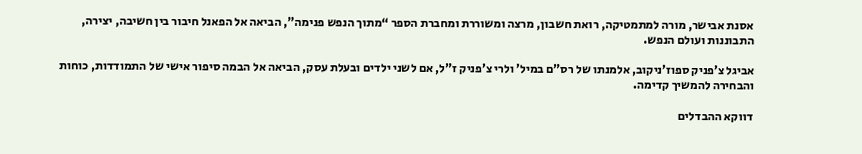אסנת אבישר, מורה למתמטיקה, רואת חשבון, מרצה ומשוררת ומחברת הספר “מתוך הנפש פנימה”, הביאה אל הפאנל חיבור בין חשיבה, יצירה, התבוננות ועולם הנפש.

אביגל צ’פניק ספוז’ניקוב, אלמנתו של רס”ם במיל’ ולרי צ’פניק ז”ל, אם לשני ילדים ובעלת עסק, הביאה אל הבמה סיפור אישי של התמודדות, כוחות והבחירה להמשיך קדימה.

דווקא ההבדלים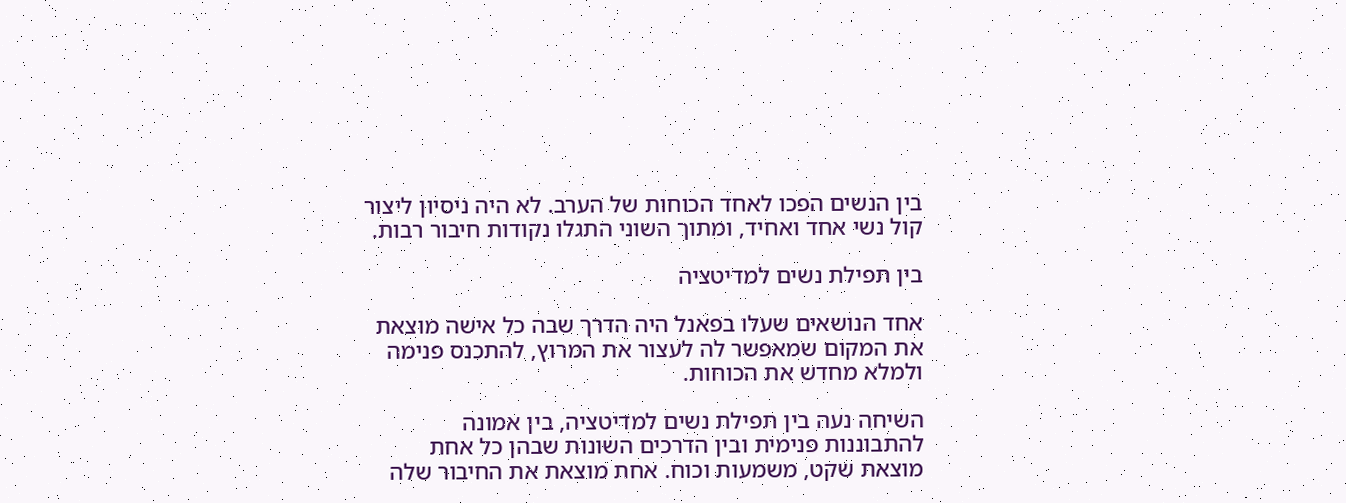בין הנשים הפכו לאחד הכוחות של הערב. לא היה ניסיון ליצור קול נשי אחד ואחיד, ומתוך השוני התגלו נקודות חיבור רבות.

בין תפילת נשים למדיטציה

אחד הנושאים שעלו בפאנל היה הדרך שבה כל אישה מוצאת את המקום שמאפשר לה לעצור את המרוץ, להתכנס פנימה ולמלא מחדש את הכוחות.

השיחה נעה בין תפילת נשים למדיטציה, בין אמונה להתבוננות פנימית ובין הדרכים השונות שבהן כל אחת מוצאת שקט, משמעות וכוח. אחת מוצאת את החיבור שלה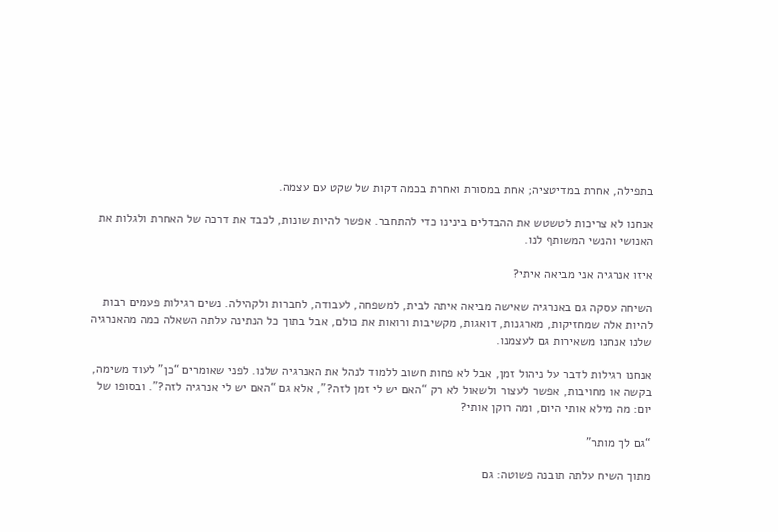בתפילה, אחרת במדיטציה; אחת במסורת ואחרת בכמה דקות של שקט עם עצמה.

אנחנו לא צריכות לטשטש את ההבדלים בינינו כדי להתחבר. אפשר להיות שונות, לכבד את דרכה של האחרת ולגלות את האנושי והנשי המשותף לנו.

איזו אנרגיה אני מביאה איתי?

השיחה עסקה גם באנרגיה שאישה מביאה איתה לבית, למשפחה, לעבודה, לחברות ולקהילה. נשים רגילות פעמים רבות להיות אלה שמחזיקות, מארגנות, דואגות, מקשיבות ורואות את כולם, אבל בתוך כל הנתינה עלתה השאלה כמה מהאנרגיה שלנו אנחנו משאירות גם לעצמנו.

אנחנו רגילות לדבר על ניהול זמן, אבל לא פחות חשוב ללמוד לנהל את האנרגיה שלנו. לפני שאומרים “כן” לעוד משימה, בקשה או מחויבות, אפשר לעצור ולשאול לא רק “האם יש לי זמן לזה?”, אלא גם “האם יש לי אנרגיה לזה?”. ובסופו של יום: מה מילא אותי היום, ומה רוקן אותי?

“גם לך מותר”

מתוך השיח עלתה תובנה פשוטה: גם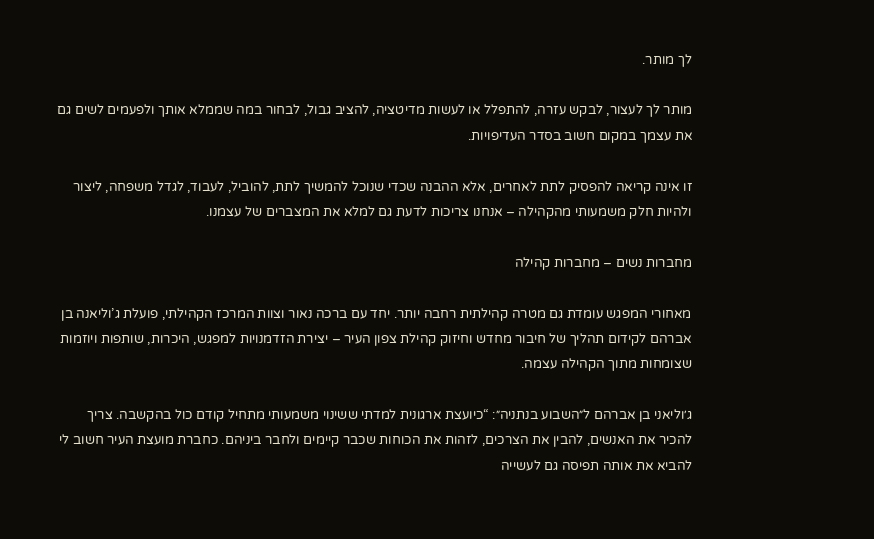לך מותר.

מותר לך לעצור, לבקש עזרה, להתפלל או לעשות מדיטציה, להציב גבול, לבחור במה שממלא אותך ולפעמים לשים גם את עצמך במקום חשוב בסדר העדיפויות.

זו אינה קריאה להפסיק לתת לאחרים, אלא ההבנה שכדי שנוכל להמשיך לתת, להוביל, לעבוד, לגדל משפחה, ליצור ולהיות חלק משמעותי מהקהילה – אנחנו צריכות לדעת גם למלא את המצברים של עצמנו.

מחברות נשים – מחברות קהילה

מאחורי המפגש עומדת גם מטרה קהילתית רחבה יותר. יחד עם ברכה נאור וצוות המרכז הקהילתי, פועלת ג’וליאנה בן אברהם לקידום תהליך של חיבור מחדש וחיזוק קהילת צפון העיר – יצירת הזדמנויות למפגש, היכרות, שותפות ויוזמות שצומחות מתוך הקהילה עצמה.

ג׳וליאני בן אברהם ל״השבוע בנתניה״: “כיועצת ארגונית למדתי ששינוי משמעותי מתחיל קודם כול בהקשבה. צריך להכיר את האנשים, להבין את הצרכים, לזהות את הכוחות שכבר קיימים ולחבר ביניהם. כחברת מועצת העיר חשוב לי להביא את אותה תפיסה גם לעשייה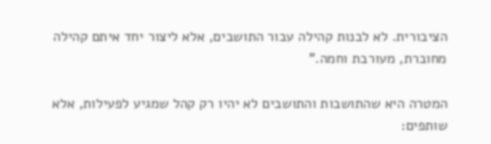הציבורית. לא לבנות קהילה עבור התושבים, אלא ליצור יחד איתם קהילה מחוברת, מעורבת וחמה.”

המטרה היא שהתושבות והתושבים לא יהיו רק קהל שמגיע לפעילות, אלא שותפים: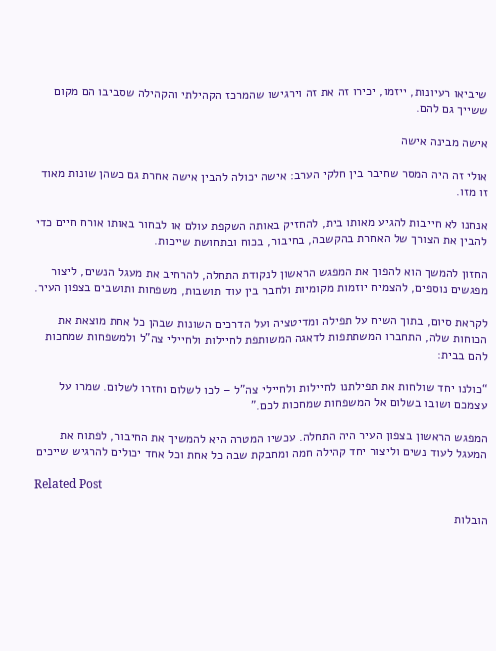שיביאו רעיונות, ייזמו, יכירו זה את זה וירגישו שהמרכז הקהילתי והקהילה שסביבו הם מקום ששייך גם להם.

אישה מבינה אישה

אולי זה היה המסר שחיבר בין חלקי הערב: אישה יכולה להבין אישה אחרת גם כשהן שונות מאוד זו מזו.

אנחנו לא חייבות להגיע מאותו בית, להחזיק באותה השקפת עולם או לבחור באותו אורח חיים כדי להבין את הצורך של האחרת בהקשבה, בחיבור, בכוח ובתחושת שייכות.

החזון להמשך הוא להפוך את המפגש הראשון לנקודת התחלה, להרחיב את מעגל הנשים, ליצור מפגשים נוספים, להצמיח יוזמות מקומיות ולחבר בין עוד תושבות, משפחות ותושבים בצפון העיר.

לקראת סיום, בתוך השיח על תפילה ומדיטציה ועל הדרכים השונות שבהן כל אחת מוצאת את הכוחות שלה, התחברו המשתתפות לדאגה המשותפת לחיילות ולחיילי צה”ל ולמשפחות שמחכות להם בבית:

“כולנו יחד שולחות את תפילתנו לחיילות ולחיילי צה”ל – לכו לשלום וחזרו לשלום. שמרו על עצמכם ושובו בשלום אל המשפחות שמחכות לכם.”

המפגש הראשון בצפון העיר היה התחלה. עכשיו המטרה היא להמשיך את החיבור, לפתוח את המעגל לעוד נשים וליצור יחד קהילה חמה ומחבקת שבה כל אחת וכל אחד יכולים להרגיש שייכים

Related Post

הובלות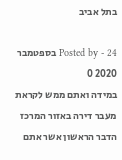בתל אביב

Posted by - 24 בספטמבר 2020 0
במידה ואתם ממש לקראת מעבר דירה באזור המרכז הדבר הראשון אשר אתם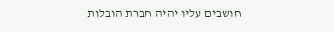חושבים עליו יהיה חברת הובלות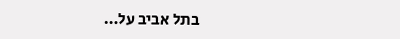בתל אביב על…